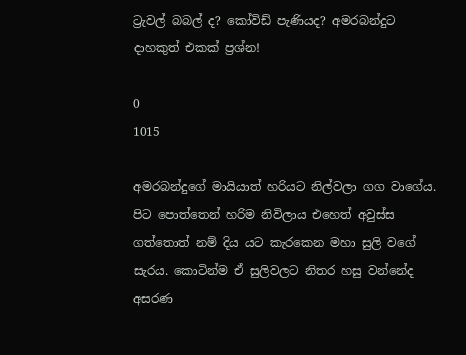ට්‍රැවල් බබල් ද? කෝවිඩ් පැණියද? අමරබන්දුට දාහකුත් එකක් ප්‍රශ්න!

0
1015

අමරබන්දුගේ මායියාත් හරියට නිල්වලා ගග වාගේය. පිට පොත්තෙන් හරිම නිවිලාය එහෙත් අවුස්ස ගත්තොත් නම් දිය යට කැරකෙන මහා සුලි වගේ සැරය. කොටින්ම ඒ සුලිවලට නිතර හසු වන්නේද අසරණ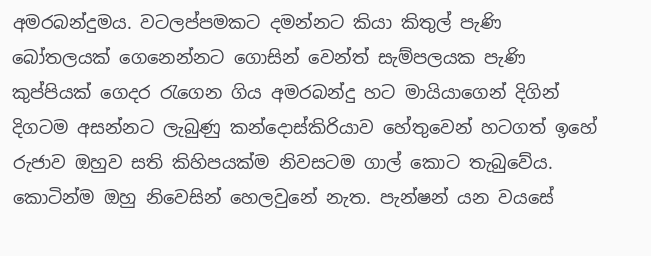අමරබන්දුමය. වටලප්පමකට දමන්නට කියා කිතුල් පැණි බෝතලයක් ගෙනෙන්නට ගොසින් වෙන්ත් සැම්පලයක පැණි කුප්පියක් ගෙදර රැගෙන ගිය අමරබන්දු හට මායියාගෙන් දිගින් දිගටම අසන්නට ලැබුණු කන්දොස්කිරියාව හේතුවෙන් හටගත් ඉහේ රුජාව ඔහුව සති කිහිපයක්ම නිවසටම ගාල් කොට තැබුවේය. කොටින්ම ඔහු නිවෙසින් හෙලවුනේ නැත. පැන්ෂන් යන වයසේ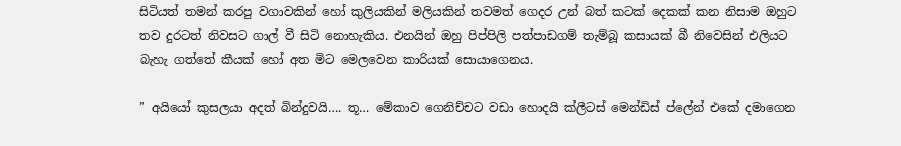සිටියත් තමන් කරපු වගාවකින් හෝ කුලියකින් මලියකින් තවමත් ගෙදර උන් බත් කටක් දෙකක් කන නිසාම ඔහුට තව දුරටත් නිවසට ගාල් වී සිටි නොහැකිය. එනයින් ඔහු පිප්පිලි පත්පාඩගම් තැම්බූ කසායක් බී නිවෙසින් එලියට බැහැ ගත්තේ කීයක් හෝ අත මිට මෙලවෙන කාරියක් සොයාගෙනය.

” අයියෝ කුසලයා අදත් බින්දුවයි…. තූ… මේකාව ගෙනිච්චට වඩා හොදයි ක්ලීටස් මෙන්ඩිස් ප්ලේන් එකේ දමාගෙන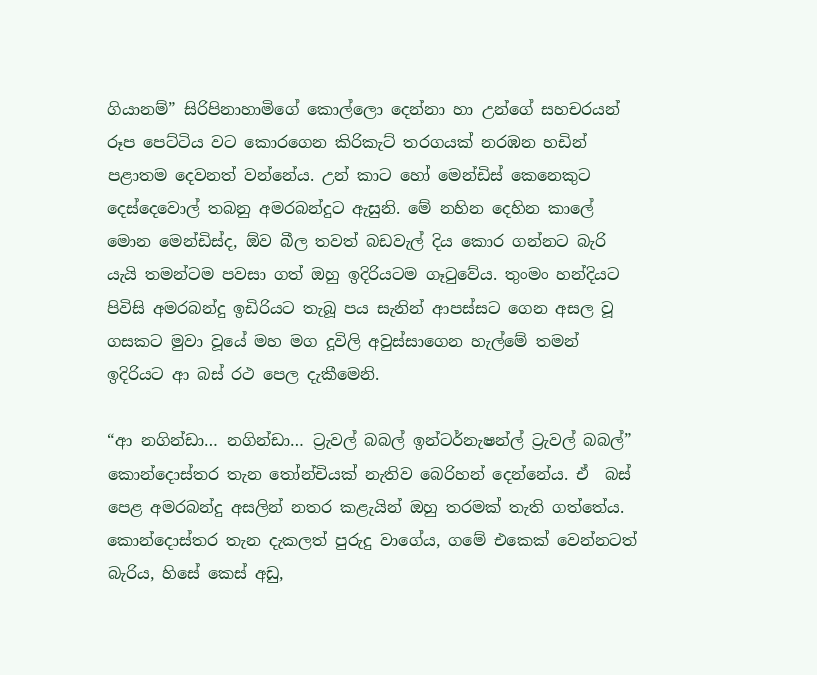ගියානම්” සිරිපිනාහාමිගේ කොල්ලො දෙන්නා හා උන්ගේ සහචරයන් රූප පෙට්ටිය වට කොරගෙන කිරිකැට් තරගයක් නරඹන හඩින් පළාතම දෙවනත් වන්නේය. උන් කාට හෝ මෙන්ඩිස් කෙනෙකුට දෙස්දෙවොල් තබනු අමරබන්දුට ඇසුනි. මේ නහින දෙහින කාලේ මොන මෙන්ඩිස්ද, ඕව බීල තවත් බඩවැල් දිය කොර ගන්නට බැරි යැයි තමන්ටම පවසා ගත් ඔහු ඉදිරියටම ගෑටුවේය. තුංමං හන්දියට පිවිසි අමරබන්දු ඉඩිරියට තැබූ පය සැනින් ආපස්සට ගෙන අසල වූ ගසකට මුවා වූයේ මහ මග දූවිලි අවුස්සාගෙන හැල්මේ තමන් ඉදිරියට ආ බස් රථ පෙල දැකීමෙනි.

“ආ නගින්ඩා… නගින්ඩා… ට්‍රැවල් බබල් ඉන්ටර්නැෂන්ල් ට්‍රැවල් බබල්” කොන්දොස්තර තැන තෝන්චියක් නැතිව බෙරිහන් දෙන්නේය. ඒ  බස් පෙළ අමරබන්දු අසලින් නතර කළැයින් ඔහු තරමක් තැති ගත්තේය. කොන්දොස්තර තැන දැකලත් පුරුදු වාගේය, ගමේ එකෙක් වෙන්නටත් බැරිය, හිසේ කෙස් අඩු,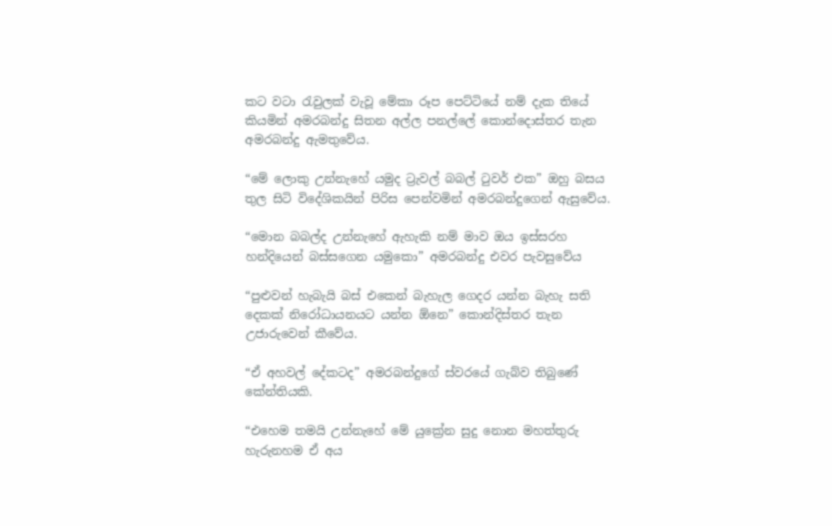කට වටා රැවුලක් වැවූ මේකා රූප පෙට්ටියේ නම් දැක තියේ කියමින් අමරබන්දු සිතන අල්ල පනල්ලේ කොන්දොස්තර තැන අමරබන්දු ඇමතුවේය.

“මේ ලොකු උන්නැහේ යමුද ට්‍රැවල් බබල් ටුවර් එක” ඔහු බසය තුල සිටි විදේශිකයින් පිරිස පෙන්වමින් අමරබන්දුගෙන් ඇසුවේය.

“මොන බබල්ද උන්නැහේ ඇහැකි නම් මාව ඔය ඉස්සරහ හන්දියෙන් බස්සගෙන යමුකො” අමරබන්දු එවර පැවසුවේය

“පුළුවන් හැබැයි බස් එකෙන් බැහැල ගෙදර යන්න බැහැ සති දෙකක් නිරෝධායනයට යන්න ඕනෙ” කොන්දිස්තර තැන උජාරුවෙන් කීවේය.

“ඒ අහවල් දේකටද” අමරබන්දුගේ ස්වරයේ ගැබ්ව තිබුණේ කේන්තියකි.

“එහෙම තමයි උන්නැහේ මේ යුක්‍රේන සුදු නොන මහත්තුරු හැරුනහම ඒ අය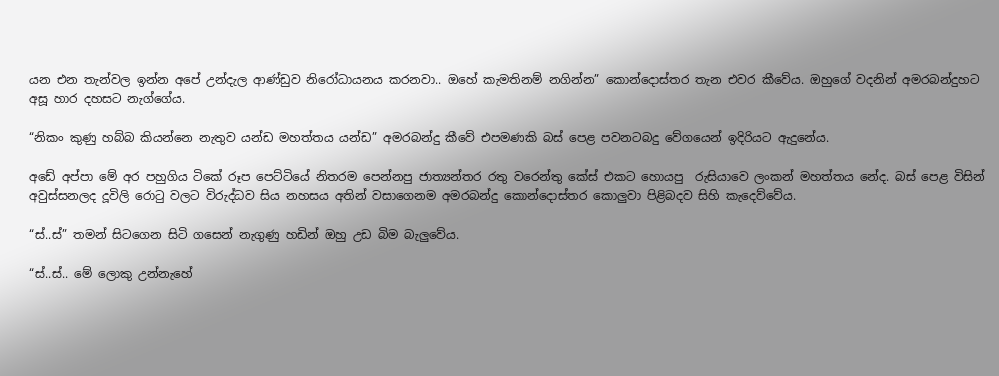යන එන තැන්වල ඉන්න අපේ උන්දැල ආණ්ඩුව නිරෝධායනය කරනවා.. ඔහේ කැමතිනම් නගින්න” කොන්දොස්තර තැන එවර කීවේය. ඔහුගේ වදනින් අමරබන්දුහට අසූ හාර දහසට නැග්ගේය.

“නිකං කුණු හබ්බ කියන්නෙ නැතුව යන්ඩ මහත්තය යන්ඩ” අමරබන්දු කීවේ එපමණකි බස් පෙළ පවනටබදු වේගයෙන් ඉදිරියට ඇදුනේය.

අඩේ අප්පා මේ අර පහුගිය ටිකේ රූප පෙට්ටියේ නිතරම පෙන්නපු ජාත්‍යන්තර රතු වරෙන්තු කේස් එකට හොයපු  රුසියාවෙ ලංකන් මහත්තය නේද. බස් පෙළ විසින් අවුස්සනලද දූවිලි රොටු වලට විරුද්ධව සිය නහසය අතින් වසාගෙනම අමරබන්දු කොන්දොස්තර කොලුවා පිළිබදව සිහි කැදෙව්වේය.

“ස්..ස්” තමන් සිටගෙන සිටි ගසෙන් නැගුණු හඩින් ඔහු උඩ බිම බැලුවේය.

“ස්..ස්.. මේ ලොකු උන්නැහේ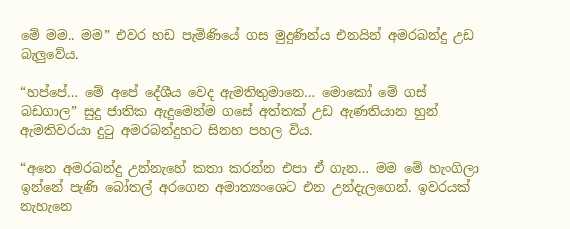මේ මම.. මම” එවර හඩ පැමිණියේ ගස මුදුණින්ය එනයින් අමරබන්දු උඩ බැලුවේය.

“හප්පේ… මේ අපේ දේශීය වෙද ඇමතිතුමානෙ… මොකෝ මේ ගස් බඩගාල” සුදු ජාතික ඇදුමෙන්ම ගසේ අත්තක් උඩ ඇණතියාන හුන් ඇමතිවරයා දුටු අමරබන්දුහට සිනහ පහල විය.

“අනෙ අමරබන්දු උන්නැහේ කතා කරන්න එපා ඒ ගැන… මම මේ හැංගිලා ඉන්නේ පැණි බෝතල් අරගෙන අමාත්‍යංශෙට එන උන්දැලගෙන්. ඉවරයක් නැහැනෙ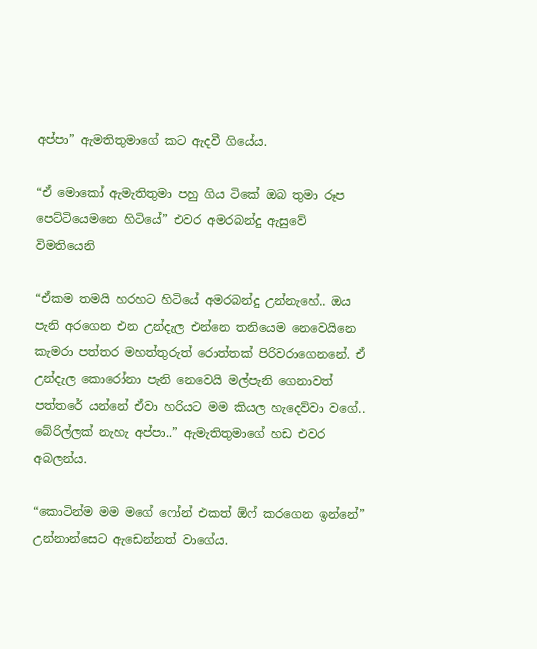අප්පා” ඇමතිතුමාගේ කට ඇදවී ගියේය.

“ඒ මොකෝ ඇමැතිතුමා පහු ගිය ටිකේ ඔබ තුමා රූප පෙට්ටියෙමනෙ හිටියේ” එවර අමරබන්දු ඇසුවේ විමතියෙනි

“ඒකම තමයි හරහට හිටියේ අමරබන්දු උන්නැහේ.. ඔය පැනි අරගෙන එන උන්දැල එන්නෙ තනියෙම නෙවෙයිනෙ කැමරා පත්තර මහත්තුරුත් රොත්තක් පිරිවරාගෙනනේ. ඒ උන්දැල කොරෝනා පැනි නෙවෙයි මල්පැනි ගෙනාවත් පත්තරේ යන්නේ ඒවා හරියට මම කියල හැදෙව්වා වගේ.. බේරිල්ලක් නැහැ අප්පා..” ඇමැතිතුමාගේ හඩ එවර අබලන්ය.

“කොටින්ම මම මගේ ෆෝන් එකත් ඕෆ් කරගෙන ඉන්නේ” උන්නාන්සෙට ඇඩෙන්නත් වාගේය.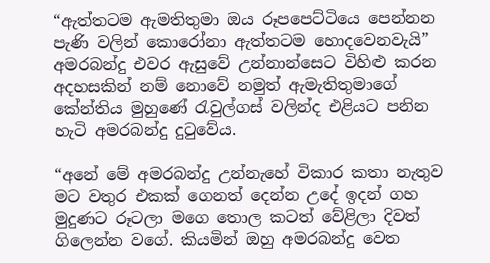“ඇත්තටම ඇමතිතුමා ඔය රූපපෙට්ටියෙ පෙන්නන පැණි වලින් කොරෝනා ඇත්තටම හොදවෙනවැයි” අමරබන්දු එවර ඇසුවේ උන්නාන්සෙට විහිළු කරන අදහසකින් නම් නොවේ නමුත් ඇමැතිතුමාගේ කේන්තිය මුහුණේ රැවුල්ගස් වලින්ද එළියට පනින හැටි අමරබන්දු දුටුවේය.

“අනේ මේ අමරබන්දු උන්නැහේ විකාර කතා නැතුව මට වතුර එකක් ගෙනත් දෙන්න උදේ ඉදන් ගහ මුදුණට රූටලා මගෙ තොල කටත් වේළිලා දිවත් ගිලෙන්න වගේ. කියමින් ඔහු අමරබන්දු වෙත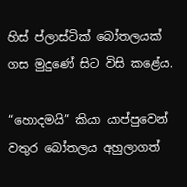හිස් ප්ලාස්ටික් බෝතලයක් ගස මුදුණේ සිට විසි කළේය.

“හොදමයි” කියා යාප්පුවෙන් වතුර බෝතලය අහුලාගත්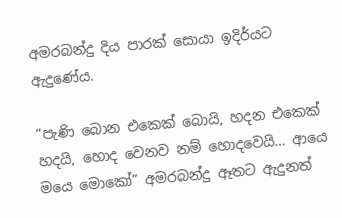අමරබන්දු දිය පාරක් සොයා ඉදිර්යට ඇදුණේය.

“පැණි බොන එකෙක් බොයි, හදන එකෙක් හදයි, හොද වෙනව නම් හොදවෙයි… ආයෙ මයෙ මොකෝ” අමරබන්දු ඈතට ඇදුනත්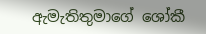ඇමැතිතුමාගේ ශෝකී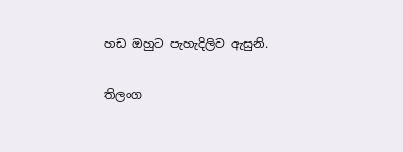හඩ ඔහුට පැහැදිලිව ඇසුනි.

තිලංග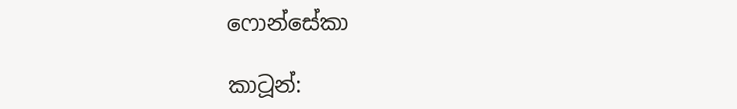ෆොන්සේකා

කාටූන්: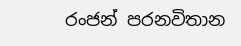රංජන් පරනවිතාන